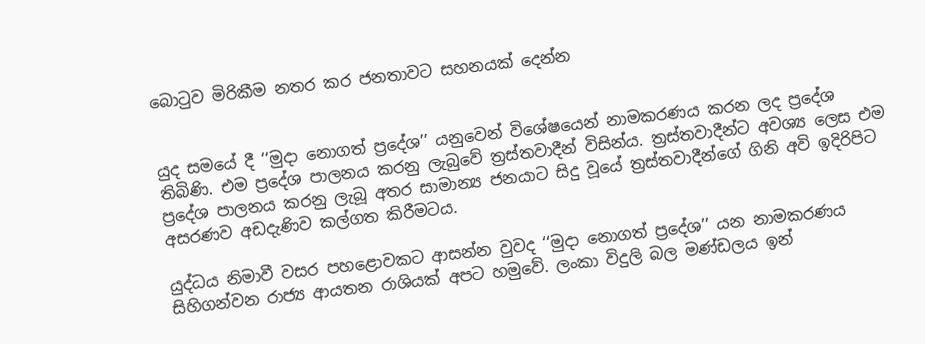බොටුව මිරිකීම නතර කර ජනතාවට සහනයක් දෙන්න


යුද සමයේ දී ‘‘මුදා නොගත් ප්‍රදේශ’’ යනුවෙන් විශේෂයෙන් නාමකරණය කරන ලද ප්‍රදේශ තිබිණි. එම ප්‍රදේශ පාලනය කරනු ලැබුවේ ත්‍රස්තවාදීන් විසින්ය. ත්‍රස්තවාදීන්ට අවශ්‍ය ලෙස එම ප්‍රදේශ පාලනය කරනු ලැබූ අතර සාමාන්‍ය ජනයාට සිදු වූයේ ත්‍රස්තවාදීන්ගේ ගිනි අවි ඉදිරිපිට අසරණව අඩදැණිව කල්ගත කිරීමටය.

යුද්ධය නිමාවී වසර පහළොවකට ආසන්න වුවද ‘‘මුදා නොගත් ප්‍රදේශ’’ යන නාමකරණය සිහිගන්වන රාජ්‍ය ආයතන රාශියක් අපට හමුවේ. ලංකා විදුලි බල මණ්ඩලය ඉන්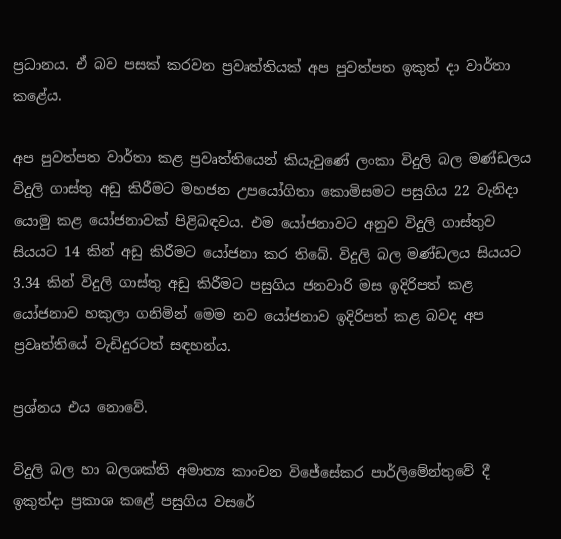ප්‍රධානය. ඒ බව පසක් කරවන ප්‍රවෘත්තියක් අප පුවත්පත ඉකුත් දා වාර්තා කළේය.

අප පුවත්පත වාර්තා කළ ප්‍රවෘත්තියෙන් කියැවුණේ ලංකා විදුලි බල මණ්ඩලය විදුලි ගාස්තු අඩු කිරීමට මහජන උපයෝගිතා කොමිසමට පසුගිය 22 වැනිදා යොමු කළ යෝජනාවක් පිළිබඳවය. එම යෝජනාවට අනුව විදුලි ගාස්තුව සියයට 14 කින් අඩු කිරීමට යෝජනා කර තිබේ. විදුලි බල මණ්ඩලය සියයට 3.34 කින් විදුලි ගාස්තු අඩු කිරීමට පසුගිය ජනවාරි මස ඉදිරිපත් කළ යෝජනාව හකුලා ගනිමින් මෙම නව යෝජනාව ඉදිරිපත් කළ බවද අප ප්‍රවෘත්තියේ වැඩිදුරටත් සඳහන්ය.

ප්‍රශ්නය එය නොවේ.

විදුලි බල හා බලශක්ති අමාත්‍ය කාංචන විජේසේකර පාර්ලිමේන්තුවේ දී ඉකුත්දා ප්‍රකාශ කළේ පසුගිය වසරේ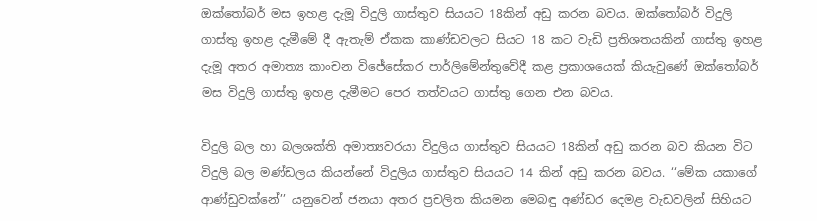ඔක්තෝබර් මස ඉහළ දැමූ විදුලි ගාස්තුව සියයට 18කින් අඩු කරන බවය. ඔක්තෝබර් විදුලි ගාස්තු ඉහළ දැමීමේ දී ඇතැම් ඒකක කාණ්ඩවලට සියට 18 කට වැඩි ප්‍රතිශතයකින් ගාස්තු ඉහළ දැමූ අතර අමාත්‍ය කාංචන විජේසේකර පාර්ලිමේන්තුවේදී කළ ප්‍රකාශයෙක් කියැවුණේ ඔක්තෝබර් මස විදුලි ගාස්තු ඉහළ දැමීමට පෙර තත්වයට ගාස්තු ගෙන එන බවය.

විදුලි බල හා බලශක්ති අමාත්‍යවරයා විදුලිය ගාස්තුව සියයට 18කින් අඩු කරන බව කියන විට විදුලි බල මණ්ඩලය කියන්නේ විදුලිය ගාස්තුව සියයට 14 කින් අඩු කරන බවය. ‘‘මේක යකාගේ ආණ්ඩුවක්නේ’’ යනුවෙන් ජනයා අතර ප්‍රචලිත කියමන මෙබඳු අණ්ඩර දෙමළ වැඩවලින් සිහියට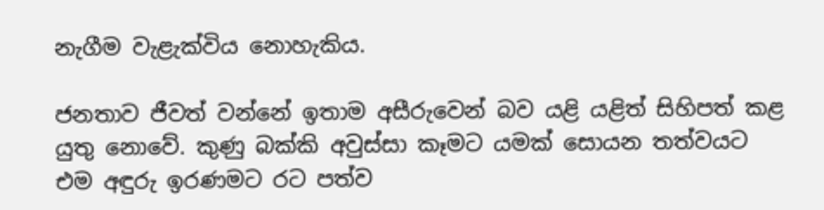නැගීම වැළැක්විය නොහැකිය.

ජනතාව ජීවත් වන්නේ ඉතාම අසීරුවෙන් බව යළි යළිත් සිහිපත් කළ යුතු නොවේ. කුණු බක්කි අවුස්සා කෑමට යමක් සොයන තත්වයට එම අඳුරු ඉරණමට රට පත්ව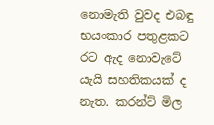නොමැති වුවද එබඳු භයංකාර පතුළකට රට ඇද නොවැටේ යැයි සහතිකයක් ද නැත. කරන්ට් මිල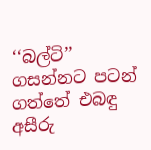‘‘බල්ටි’’ ගසන්නට පටන් ගත්තේ එබඳු අසීරු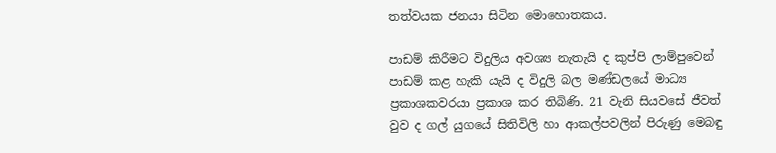තත්වයක ජනයා සිටින මොහොතකය.

පාඩම් කිරීමට විදුලිය අවශ්‍ය නැතැයි ද කුප්පි ලාම්පුවෙන් පාඩම් කළ හැකි යැයි ද විදුලි බල මණ්ඩලයේ මාධ්‍ය ප්‍රකාශකවරයා ප්‍රකාශ කර තිබිණි. 21 වැනි සියවසේ ජීවත් වුව ද ගල් යුගයේ සිතිවිලි හා ආකල්පවලින් පිරුණු මෙබඳු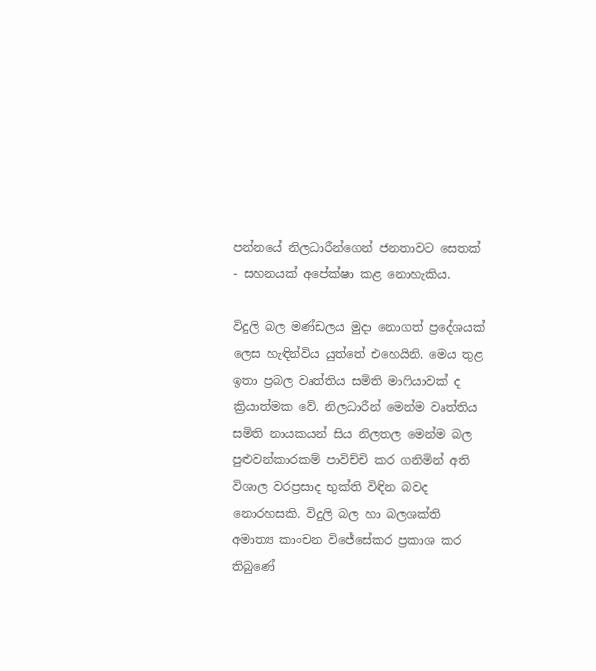පන්නයේ නිලධාරීන්ගෙන් ජනතාවට සෙතක් - සහනයක් අපේක්ෂා කළ නොහැකිය.

විදුලි බල මණ්ඩලය මුදා නොගත් ප්‍රදේශයක් ලෙස හැඳින්විය යුත්තේ එහෙයිනි. මෙය තුළ ඉතා ප්‍රබල වෘත්තිය සමිති මාෆියාවක් ද ක්‍රියාත්මක වේ. නිලධාරීන් මෙන්ම වෘත්තිය සමිති නායකයන් සිය නිලතල මෙන්ම බල පුළුවන්කාරකම් පාවිච්චි කර ගනිමින් අති විශාල වරප්‍රසාද භුක්ති විඳින බවද නොරහසකි. විදුලි බල හා බලශක්ති අමාත්‍ය කාංචන විජේසේකර ප්‍රකාශ කර තිබුණේ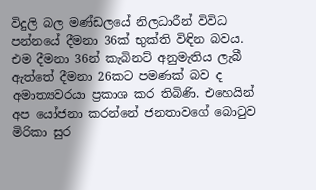විදුලි බල මණ්ඩලයේ නිලධාරීන් විවිධ පන්නයේ දීමනා 36ක් භුක්ති විඳින බවය. එම දීමනා 36න් කැබිනට් අනුමැතිය ලැබී ඇත්තේ දීමනා 26කට පමණක් බව ද අමාත්‍යවරයා ප්‍රකාශ කර තිබිණි. එහෙයින් අප යෝජනා කරන්නේ ජනතාවගේ බොටුව මිරිකා සුර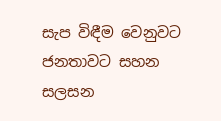සැප විඳීම වෙනුවට ජනතාවට සහන සලසන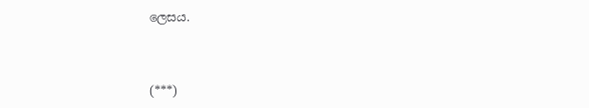ලෙසය.



(***)